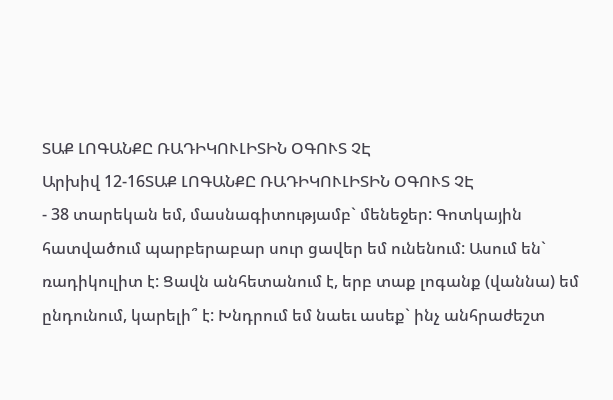ՏԱՔ ԼՈԳԱՆՔԸ ՌԱԴԻԿՈՒԼԻՏԻՆ ՕԳՈՒՏ ՉԷ
Արխիվ 12-16ՏԱՔ ԼՈԳԱՆՔԸ ՌԱԴԻԿՈՒԼԻՏԻՆ ՕԳՈՒՏ ՉԷ
- 38 տարեկան եմ, մասնագիտությամբ` մենեջեր: Գոտկային հատվածում պարբերաբար սուր ցավեր եմ ունենում: Ասում են` ռադիկուլիտ է: Ցավն անհետանում է, երբ տաք լոգանք (վաննա) եմ ընդունում, կարելի՞ է: Խնդրում եմ նաեւ ասեք` ինչ անհրաժեշտ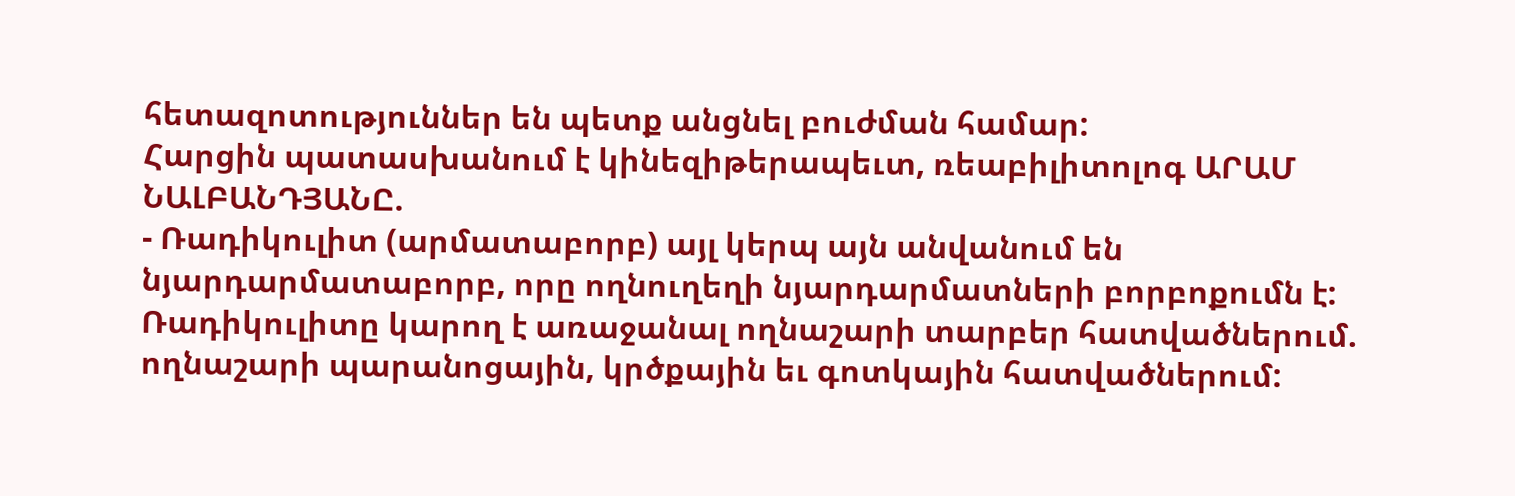հետազոտություններ են պետք անցնել բուժման համար:
Հարցին պատասխանում է կինեզիթերապեւտ, ռեաբիլիտոլոգ ԱՐԱՄ ՆԱԼԲԱՆԴՅԱՆԸ.
- Ռադիկուլիտ (արմատաբորբ) այլ կերպ այն անվանում են նյարդարմատաբորբ, որը ողնուղեղի նյարդարմատների բորբոքումն է:
Ռադիկուլիտը կարող է առաջանալ ողնաշարի տարբեր հատվածներում. ողնաշարի պարանոցային, կրծքային եւ գոտկային հատվածներում: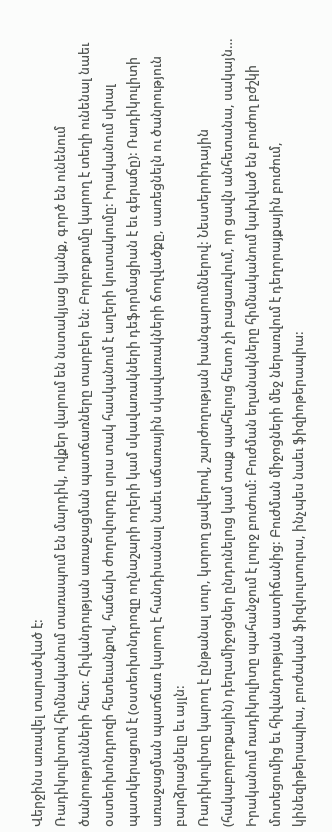Վերջինս առավել տարածված է:
Ռադիկուլիտով հիմնականում տառապում են մարդիկ, ովքեր վարում են նստակյաց կյանք, գործ են ունենում ծանրությունների հետ: Հիվանդության առաջացման պատճառները տարբեր են: Բորբոքումը կարող է տեղի ունենալ նաեւ օստեոխոնդրոզի հետեւանքով, հաճախ ժողովուրդը սրա տակ հասկանում է աղերի կուտակումը: Իրականում սխալ պատկերացում է (օստեոխոնդրոզը ողնաշարի ողերի կամ սկավառակների դեֆորմացիան է եւ գերաճը): Ռադիկուլիտի առաջացման պատճառ կարող է հանդիսանալ նաեւ աճառային սկավառակների ճողվածքը, սառեցնելն ու ծանրություն բարձրացնելը եւ այլն:
Ռադիկուլիտը կարող է ընթանալ սուր, կտրող ցավերով, շարժողության խանգարումներով: Նեստերոիդային (հակաբորբոքային) դեղամիջոցներ ընդունելուց կամ տաք պահելուց հետո չի բացառվում, որ ցավն անհետանա, սակայն… Իրականում ռադիկուլիտը պահանջում է լուրջ բուժում: Բուժման եղանակները հիմնականում կախված են բուժող բժշկի մոտեցումից եւ հիվանդության աստիճանից: Բուժման միջոցների մեջ ներառվում է դեղորայքային բուժում, կինեզիթերապիա, բուժական ֆիզկուլտուրա, ինչպես նաեւ ֆիզիոթերապիա: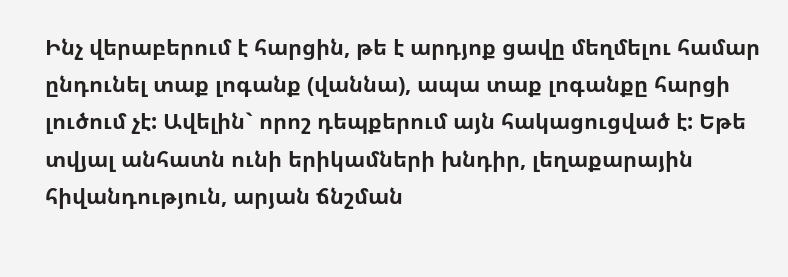Ինչ վերաբերում է հարցին, թե է արդյոք ցավը մեղմելու համար ընդունել տաք լոգանք (վաննա), ապա տաք լոգանքը հարցի լուծում չէ: Ավելին` որոշ դեպքերում այն հակացուցված է: Եթե տվյալ անհատն ունի երիկամների խնդիր, լեղաքարային հիվանդություն, արյան ճնշման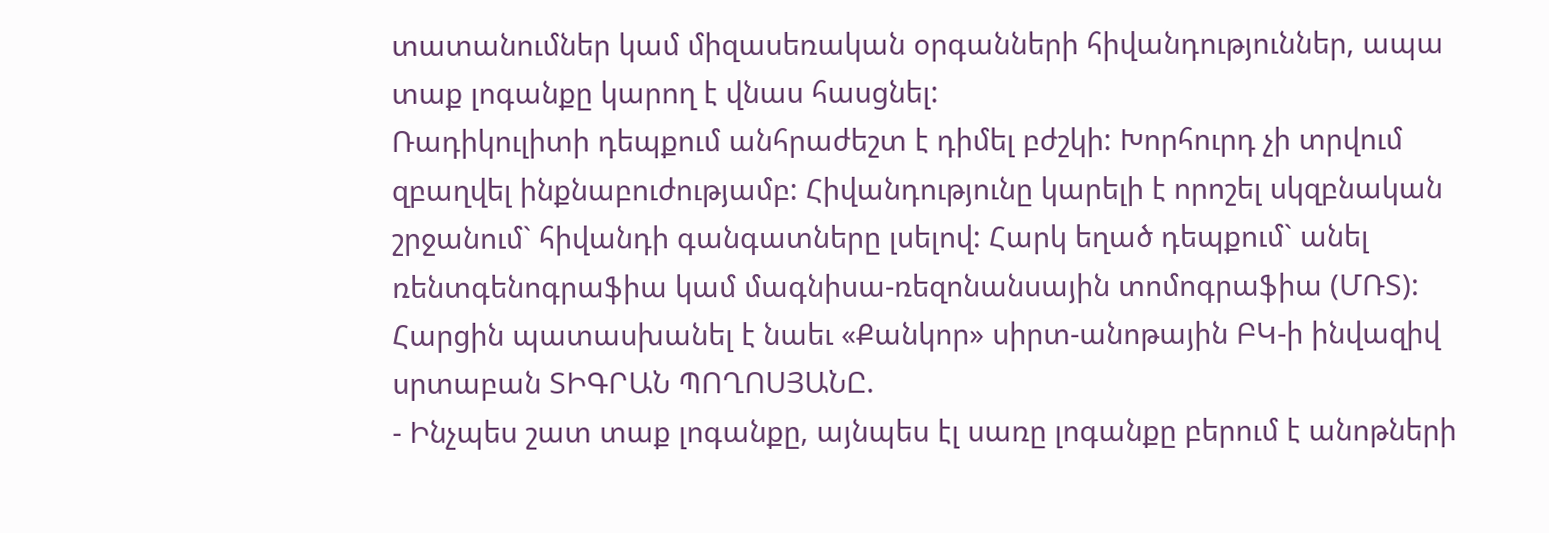տատանումներ կամ միզասեռական օրգանների հիվանդություններ, ապա տաք լոգանքը կարող է վնաս հասցնել:
Ռադիկուլիտի դեպքում անհրաժեշտ է դիմել բժշկի: Խորհուրդ չի տրվում զբաղվել ինքնաբուժությամբ: Հիվանդությունը կարելի է որոշել սկզբնական շրջանում` հիվանդի գանգատները լսելով: Հարկ եղած դեպքում` անել ռենտգենոգրաֆիա կամ մագնիսա-ռեզոնանսային տոմոգրաֆիա (ՄՌՏ):
Հարցին պատասխանել է նաեւ «Քանկոր» սիրտ-անոթային ԲԿ-ի ինվազիվ սրտաբան ՏԻԳՐԱՆ ՊՈՂՈՍՅԱՆԸ.
- Ինչպես շատ տաք լոգանքը, այնպես էլ սառը լոգանքը բերում է անոթների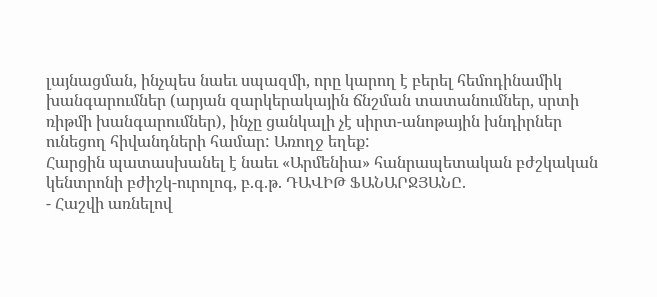լայնացման, ինչպես նաեւ սպազմի, որը կարող է բերել հեմոդինամիկ խանգարումներ (արյան զարկերակային ճնշման տատանումներ, սրտի ռիթմի խանգարումներ), ինչը ցանկալի չէ սիրտ-անոթային խնդիրներ ունեցող հիվանդների համար: Առողջ եղեք:
Հարցին պատասխանել է նաեւ «Արմենիա» հանրապետական բժշկական կենտրոնի բժիշկ-ուրոլոգ, բ.գ.թ. ԴԱՎԻԹ ՖԱՆԱՐՋՅԱՆԸ.
- Հաշվի առնելով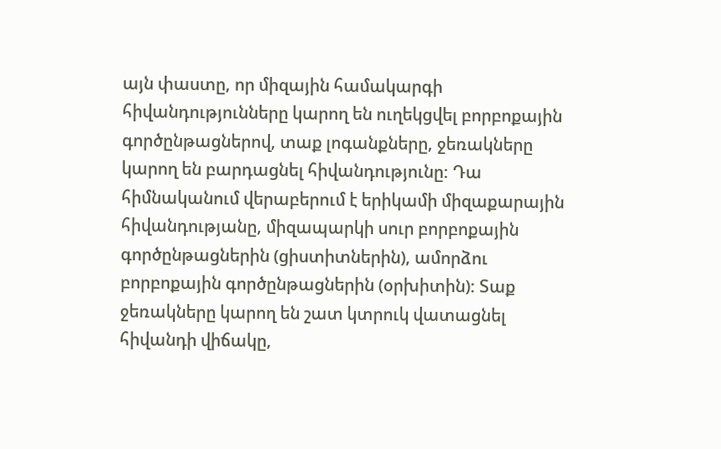այն փաստը, որ միզային համակարգի հիվանդությունները կարող են ուղեկցվել բորբոքային գործընթացներով, տաք լոգանքները, ջեռակները կարող են բարդացնել հիվանդությունը: Դա հիմնականում վերաբերում է երիկամի միզաքարային հիվանդությանը, միզապարկի սուր բորբոքային գործընթացներին (ցիստիտներին), ամորձու բորբոքային գործընթացներին (օրխիտին): Տաք ջեռակները կարող են շատ կտրուկ վատացնել հիվանդի վիճակը,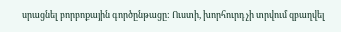սրացնել բորբոքային գործընթացը: Ուստի, խորհուրդ չի տրվում զբաղվել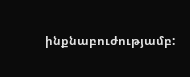ինքնաբուժությամբ: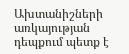Ախտանիշների առկայության դեպքում պետք է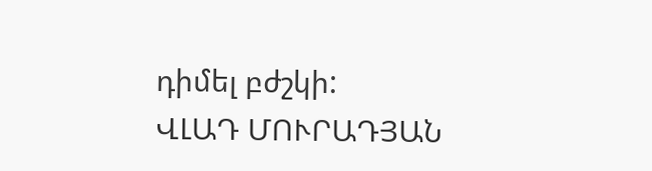դիմել բժշկի:
ՎԼԱԴ ՄՈՒՐԱԴՅԱՆ